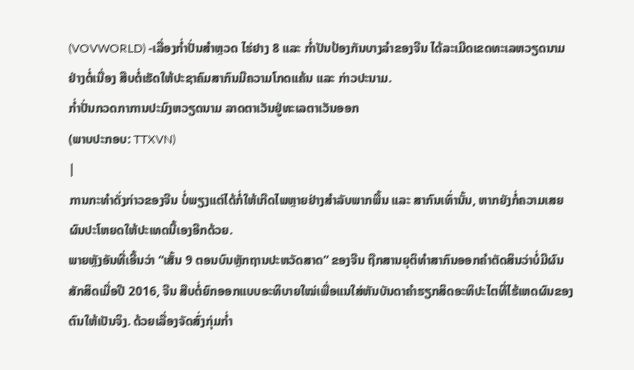(VOVWORLD) -ເລື່ອງກ່ຳປັ່ນສຳຫຼວດ ໄຮ່ຢາງ 8 ແລະ ກ່ຳປັນປ້ອງກັນບາງລຳຂອງຈີນ ໄດ້ລະເມີດເຂດທະເລຫວຽດນາມ ຢ່າງຕໍ່ເນື່ອງ ສືບຕໍ່ເຮັດໃຫ້ປະຊາຄົມສາກົນມີຄວາມໂກດແຄ້ນ ແລະ ກ່າວປະນາມ.
ກ່ຳປັ່ນກວດກາການປະມົງຫວຽດນາມ ລາດຕາເວັນຢູ່ທະເລຕາເວັນອອກ
(ພາບປະກອບ: TTXVN)
|
ການກະທຳດັ່ງກ່າວຂອງຈີນ ບໍ່ພຽງແຕ່ໄດ້ກໍ່ໃຫ້ເກີດໄພຫຼາຍຢ່າງສຳລັບພາກພື້ນ ແລະ ສາກົນເທົ່ານັ້ນ, ຫາກຍັງກໍ່ຄວາມເສຍຜົນປະໂຫຍດໃຫ້ປະເທດນີ້ເອງອີກດ້ວຍ.
ພາຍຫຼັງອັນທີ່ເອີ້ນວ່າ “ເສັ້ນ 9 ຕອນບົນຫຼັກຖານປະຫວັດສາດ” ຂອງຈີນ ຖືກສານຍຸຕິທຳສາກົນອອກຄຳຕັດສິນວ່າບໍ່ມີຜົນສັກສິດເມື່ອປີ 2016, ຈີນ ສືບຕໍ່ຍົກອອກແບບອະທິບາຍໃໝ່ເພື່ອແນໃສ່ຫັນບັນດາຄຳຮຽກສິດອະທິປະໄຕທີ່ໄຮ້ເຫດຜົນຂອງຕົນໃຫ້ເປັນຈິງ. ດ້ວຍເລື່ອງຈັດສົ່ງກຸ່ມກ່ຳ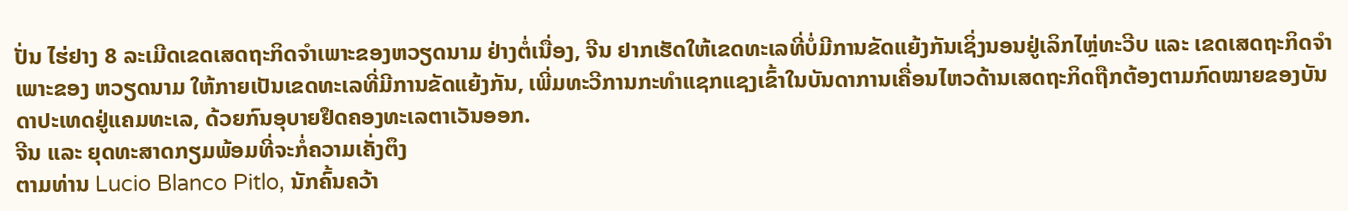ປັ່ນ ໄຮ່ຢາງ 8 ລະເມີດເຂດເສດຖະກິດຈຳເພາະຂອງຫວຽດນາມ ຢ່າງຕໍ່ເນື່ອງ, ຈີນ ຢາກເຮັດໃຫ້ເຂດທະເລທີ່ບໍ່ມີການຂັດແຍ້ງກັນເຊິ່ງນອນຢູ່ເລິກໄຫຼ່ທະວີບ ແລະ ເຂດເສດຖະກິດຈຳເພາະຂອງ ຫວຽດນາມ ໃຫ້ກາຍເປັນເຂດທະເລທີ່ມີການຂັດແຍ້ງກັນ, ເພີ່ມທະວີການກະທຳແຊກແຊງເຂົ້າໃນບັນດາການເຄື່ອນໄຫວດ້ານເສດຖະກິດຖືກຕ້ອງຕາມກົດໝາຍຂອງບັນດາປະເທດຢູ່ແຄມທະເລ, ດ້ວຍກົນອຸບາຍຢຶດຄອງທະເລຕາເວັນອອກ.
ຈີນ ແລະ ຍຸດທະສາດກຽມພ້ອມທີ່ຈະກໍ່ຄວາມເຄັ່ງຕຶງ
ຕາມທ່ານ Lucio Blanco Pitlo, ນັກຄົ້ນຄວ້າ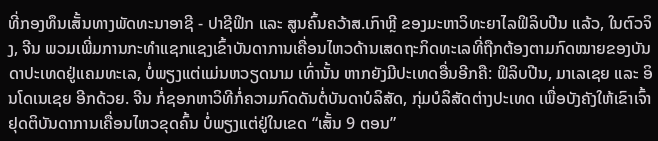ທີ່ກອງທຶນເສັ້ນທາງພັດທະນາອາຊີ - ປາຊີຟິກ ແລະ ສູນຄົ້ນຄວ້າສ.ເກົາຫຼີ ຂອງມະຫາວິທະຍາໄລຟິລິບປີນ ແລ້ວ, ໃນຕົວຈິງ, ຈີນ ພວມເພີ່ມການກະທຳແຊກແຊງເຂົ້າບັນດາການເຄື່ອນໄຫວດ້ານເສດຖະກິດທະເລທີ່ຖືກຕ້ອງຕາມກົດໝາຍຂອງບັນດາປະເທດຢູ່ແຄມທະເລ, ບໍ່ພຽງແຕ່ແມ່ນຫວຽດນາມ ເທົ່ານັ້ນ ຫາກຍັງມີປະເທດອື່ນອີກຄື: ຟິລິບປີນ, ມາເລເຊຍ ແລະ ອິນໂດເນເຊຍ ອີກດ້ວຍ. ຈີນ ກໍ່ຊອກຫາວິທີກໍ່ຄວາມກົດດັນຕໍ່ບັນດາບໍລິສັດ, ກຸ່ມບໍລິສັດຕ່າງປະເທດ ເພື່ອບັງຄັງໃຫ້ເຂົາເຈົ້າຢຸດຕິບັນດາການເຄື່ອນໄຫວຂຸດຄົ້ນ ບໍ່ພຽງແຕ່ຢູ່ໃນເຂດ “ເສັ້ນ 9 ຕອນ”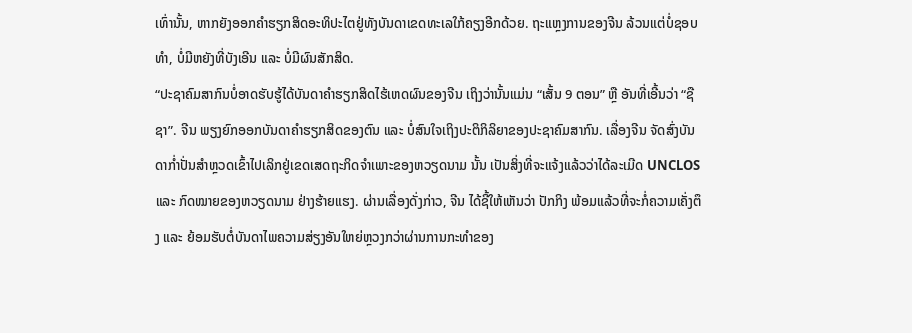ເທົ່ານັ້ນ, ຫາກຍັງອອກຄຳຮຽກສິດອະທິປະໄຕຢູ່ທັງບັນດາເຂດທະເລໃກ້ຄຽງອີກດ້ວຍ. ຖະແຫຼງການຂອງຈີນ ລ້ວນແຕ່ບໍ່ຊອບທຳ, ບໍ່ມີຫຍັງທີ່ບັງເອີນ ແລະ ບໍ່ມີຜົນສັກສິດ.
“ປະຊາຄົມສາກົນບໍ່ອາດຮັບຮູ້ໄດ້ບັນດາຄຳຮຽກສິດໄຮ້ເຫດຜົນຂອງຈີນ ເຖິງວ່ານັ້ນແມ່ນ “ເສັ້ນ 9 ຕອນ” ຫຼື ອັນທີ່ເອີ້ນວ່າ “ຊືຊາ”. ຈີນ ພຽງຍົກອອກບັນດາຄຳຮຽກສິດຂອງຕົນ ແລະ ບໍ່ສົນໃຈເຖິງປະຕິກິລິຍາຂອງປະຊາຄົມສາກົນ. ເລື່ອງຈີນ ຈັດສົ່ງບັນດາກ່ຳປັ່ນສຳຫຼວດເຂົ້າໄປເລິກຢູ່ເຂດເສດຖະກິດຈຳເພາະຂອງຫວຽດນາມ ນັ້ນ ເປັນສິ່ງທີ່ຈະແຈ້ງແລ້ວວ່າໄດ້ລະເມີດ UNCLOS ແລະ ກົດໝາຍຂອງຫວຽດນາມ ຢ່າງຮ້າຍແຮງ. ຜ່ານເລື່ອງດັ່ງກ່າວ, ຈີນ ໄດ້ຊີ້ໃຫ້ເຫັນວ່າ ປັກກິງ ພ້ອມແລ້ວທີ່ຈະກໍ່ຄວາມເຄັ່ງຕຶງ ແລະ ຍ້ອມຮັບຕໍ່ບັນດາໄພຄວາມສ່ຽງອັນໃຫຍ່ຫຼວງກວ່າຜ່ານການກະທຳຂອງ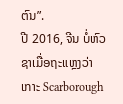ຕົນ”.
ປີ 2016, ຈີນ ບໍ່ຫົວຊາເມື່ອຖະແຫຼງວ່າ ເກາະ Scarborough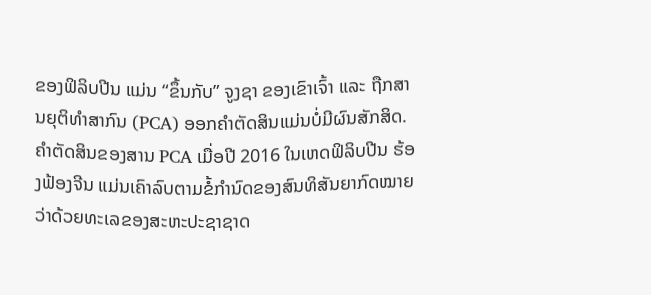ຂອງຟິລິບປີນ ແມ່ນ “ຂຶ້ນກັບ” ຈູງຊາ ຂອງເຂົາເຈົ້າ ແລະ ຖືກສານຍຸຕິທຳສາກົນ (PCA) ອອກຄຳຕັດສິນແມ່ນບໍ່ມີຜົນສັກສິດ. ຄຳຕັດສິນຂອງສານ PCA ເມື່ອປີ 2016 ໃນເຫດຟິລິບປີນ ຮ້ອງຟ້ອງຈີນ ແມ່ນເຄົາລົບຕາມຂໍ້ກຳນົດຂອງສົນທິສັນຍາກົດໝາຍວ່າດ້ວຍທະເລຂອງສະຫະປະຊາຊາດ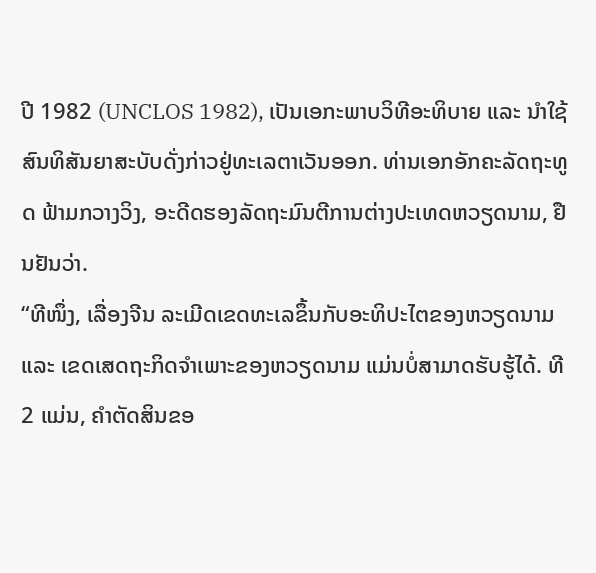ປີ 1982 (UNCLOS 1982), ເປັນເອກະພາບວິທີອະທິບາຍ ແລະ ນຳໃຊ້ສົນທິສັນຍາສະບັບດັ່ງກ່າວຢູ່ທະເລຕາເວັນອອກ. ທ່ານເອກອັກຄະລັດຖະທູດ ຟ້າມກວາງວິງ, ອະດີດຮອງລັດຖະມົນຕີການຕ່າງປະເທດຫວຽດນາມ, ຢືນຢັນວ່າ.
“ທີໜຶ່ງ, ເລື່ອງຈີນ ລະເມີດເຂດທະເລຂຶ້ນກັບອະທິປະໄຕຂອງຫວຽດນາມ ແລະ ເຂດເສດຖະກິດຈຳເພາະຂອງຫວຽດນາມ ແມ່ນບໍ່ສາມາດຮັບຮູ້ໄດ້. ທີ 2 ແມ່ນ, ຄຳຕັດສິນຂອ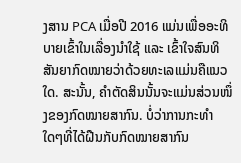ງສານ PCA ເມື່ອປີ 2016 ແມ່ນເພື່ອອະທິບາຍເຂົ້າໃນເລື່ອງນຳໃຊ້ ແລະ ເຂົ້າໃຈສົນທິສັນຍາກົດໝາຍວ່າດ້ວຍທະເລແມ່ນຄືແນວໃດ. ສະນັ້ນ, ຄຳຕັດສິນນັ້ນຈະແມ່ນສ່ວນໜຶ່ງຂອງກົດໝາຍສາກົນ. ບໍ່ວ່າການກະທຳໃດໆທີ່ໄດ້ຝືນກັບກົດໝາຍສາກົນ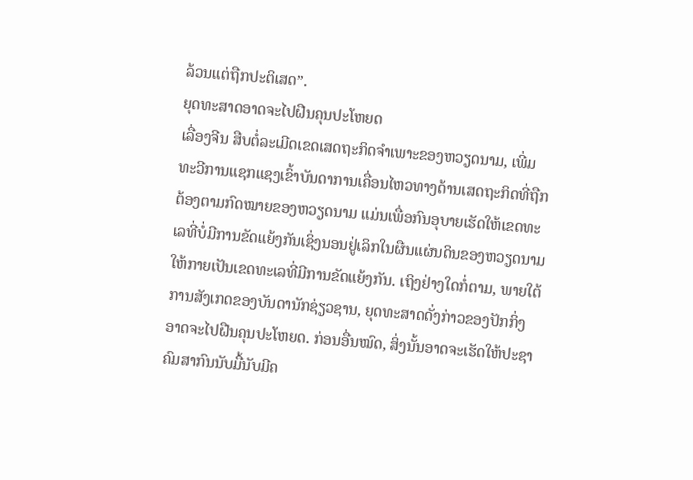ລ້ວນແຕ່ຖືກປະຕິເສດ”.
ຍຸດທະສາດອາດຈະໄປຝືນຄຸນປະໂຫຍດ
ເລື່ອງຈີນ ສືບຕໍ່ລະເມີດເຂດເສດຖະກິດຈຳເພາະຂອງຫວຽດນາມ, ເພີ່ມທະວີການແຊກແຊງເຂົ້າບັນດາການເຄື່ອນໄຫວທາງດ້ານເສດຖະກິດທີ່ຖືກຕ້ອງຕາມກົດໝາຍຂອງຫວຽດນາມ ແມ່ນເພື່ອກົນອຸບາຍເຮັດໃຫ້ເຂດທະເລທີ່ບໍ່ມີການຂັດແຍ້ງກັນເຊິ່ງນອນຢູ່ເລິກໃນຜືນແຜ່ນດິນຂອງຫວຽດນາມ ໃຫ້ກາຍເປັນເຂດທະເລທີ່ມີການຂັດແຍ້ງກັນ. ເຖິງຢ່າງໃດກໍ່ຕາມ, ພາຍໃຕ້ການສັງເກດຂອງບັນດານັກຊ່ຽວຊານ, ຍຸດທະສາດດັ່ງກ່າວຂອງປັກກິ່ງ ອາດຈະໄປຝືນຄຸນປະໂຫຍດ. ກ່ອນອື່ນໝົດ, ສິ່ງນັ້ນອາດຈະເຮັດໃຫ້ປະຊາຄົມສາກົນນັບມື້ນັບມີຄ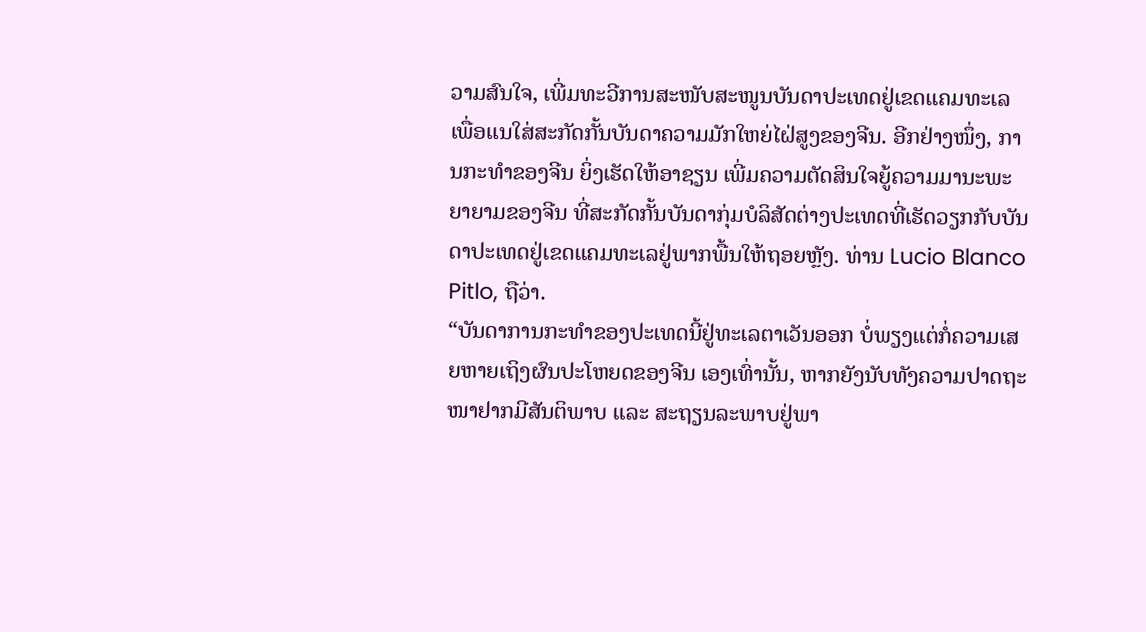ວາມສົນໃຈ, ເພີ່ມທະວີການສະໜັບສະໜູນບັນດາປະເທດຢູ່ເຂດແຄມທະເລເພື່ອແນໃສ່ສະກັດກັ້ນບັນດາຄວາມມັກໃຫຍ່ໄຝ່ສູງຂອງຈີນ. ອີກຢ່າງໜຶ່ງ, ການກະທຳຂອງຈີນ ຍິ່ງເຮັດໃຫ້ອາຊຽນ ເພີ່ມຄວາມຕັດສິນໃຈຍູ້ຄວາມມານະພະຍາຍາມຂອງຈີນ ທີ່ສະກັດກັ້ນບັນດາກຸ່ມບໍລິສັດຕ່າງປະເທດທີ່ເຮັດວຽກກັບບັນດາປະເທດຢູ່ເຂດແຄມທະເລຢູ່ພາກພື້ນໃຫ້ຖອຍຫຼັງ. ທ່ານ Lucio Blanco Pitlo, ຖືວ່າ.
“ບັນດາການກະທຳຂອງປະເທດນີ້ຢູ່ທະເລຕາເວັນອອກ ບໍ່ພຽງແຕ່ກໍ່ຄວາມເສຍຫາຍເຖິງຜົນປະໂຫຍດຂອງຈີນ ເອງເທົ່ານັ້ນ, ຫາກຍັງນັບທັງຄວາມປາດຖະໜາຢາກມີສັນຕິພາບ ແລະ ສະຖຽນລະພາບຢູ່ພາ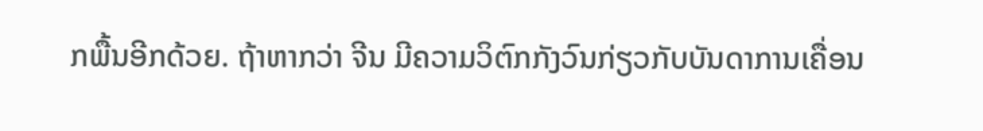ກພື້ນອີກດ້ວຍ. ຖ້າຫາກວ່າ ຈີນ ມີຄວາມວິຕົກກັງວົນກ່ຽວກັບບັນດາການເຄື່ອນ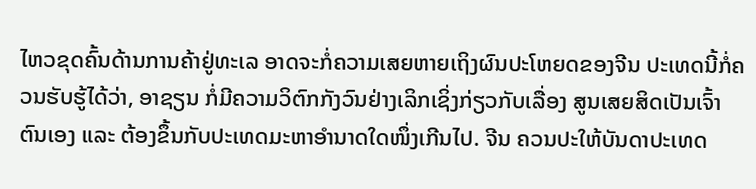ໄຫວຂຸດຄົ້ນດ້ານການຄ້າຢູ່ທະເລ ອາດຈະກໍ່ຄວາມເສຍຫາຍເຖິງຜົນປະໂຫຍດຂອງຈີນ ປະເທດນີ້ກໍ່ຄວນຮັບຮູ້ໄດ້ວ່າ, ອາຊຽນ ກໍ່ມີຄວາມວິຕົກກັງວົນຢ່າງເລິກເຊິ່ງກ່ຽວກັບເລື່ອງ ສູນເສຍສິດເປັນເຈົ້າຕົນເອງ ແລະ ຕ້ອງຂຶ້ນກັບປະເທດມະຫາອຳນາດໃດໜຶ່ງເກີນໄປ. ຈີນ ຄວນປະໃຫ້ບັນດາປະເທດ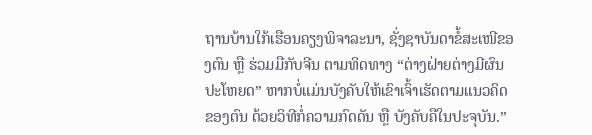ຖານບ້ານໃກ້ເຮືອນຄຽງພິຈາລະນາ, ຊັ່ງຊາບັນດາຂໍ້ສະເໜີຂອງຕົນ ຫຼື ຮ່ວມມືກັບຈີນ ຕາມທິດທາງ “ຕ່າງຝ່າຍຕ່າງມີຜົນປະໂຫຍດ” ຫາກບໍ່ແມ່ນບັງຄັບໃຫ້ເຂົາເຈົ້າເຮັດຕາມແນວຄິດຂອງຕົນ ດ້ວຍວິທີກໍ່ຄວາມກົດດັນ ຫຼື ບັງຄັບຄືໃນປະຈຸບັນ.”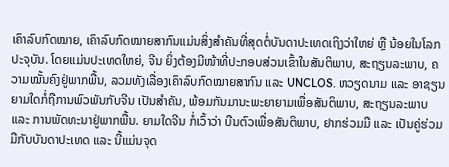ເຄົາລົບກົດໝາຍ, ເຄົາລົບກົດໝາຍສາກົນແມ່ນສິ່ງສຳຄັນທີ່ສຸດຕໍ່ບັນດາປະເທດເຖິງວ່າໃຫຍ່ ຫຼື ນ້ອຍໃນໂລກປະຈຸບັນ. ໂດຍແມ່ນປະເທດໃຫຍ່, ຈີນ ຍິ່ງຕ້ອງມີໜ້າທີ່ປະກອບສ່ວນເຂົ້າໃນສັນຕິພາບ, ສະຖຽນລະພາບ, ຄວາມໝັ້ນຄົງຢູ່ພາກພື້ນ, ລວມທັງເລື່ອງເຄົາລົບກົດໝາຍສາກົນ ແລະ UNCLOS. ຫວຽດນາມ ແລະ ອາຊຽນ ຍາມໃດກໍ່ຖືການພົວພັນກັບຈີນ ເປັນສຳຄັນ, ພ້ອມກັນມານະພະຍາຍາມເພື່ອສັນຕິພາບ, ສະຖຽນລະພາບ ແລະ ການພັດທະນາຢູ່ພາກພື້ນ. ຍາມໃດຈີນ ກໍ່ເວົ້າວ່າ ບືນຕົວເພື່ອສັນຕິພາບ, ຢາກຮ່ວມມື ແລະ ເປັນຄູ່ຮ່ວມມືກັບບັນດາປະເທດ ແລະ ນີ້ແມ່ນຈຸດ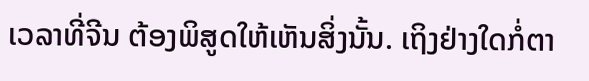ເວລາທີ່ຈີນ ຕ້ອງພິສູດໃຫ້ເຫັນສິ່ງນັ້ນ. ເຖິງຢ່າງໃດກໍ່ຕາ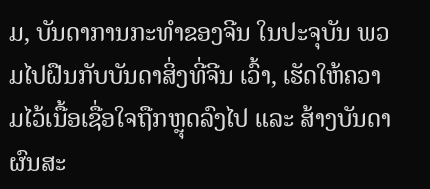ມ, ບັນດາການກະທຳຂອງຈີນ ໃນປະຈຸບັນ ພວມໄປຝືນກັບບັນດາສິ່ງທີ່ຈີນ ເວົ້າ, ເຮັດໃຫ້ຄວາມໄວ້ເນື້ອເຊື່ອໃຈຖືກຫຼຸດລົງໄປ ແລະ ສ້າງບັນດາຜົນສະ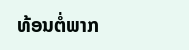ທ້ອນຕໍ່ພາກ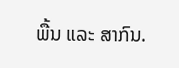ພື້ນ ແລະ ສາກົນ.